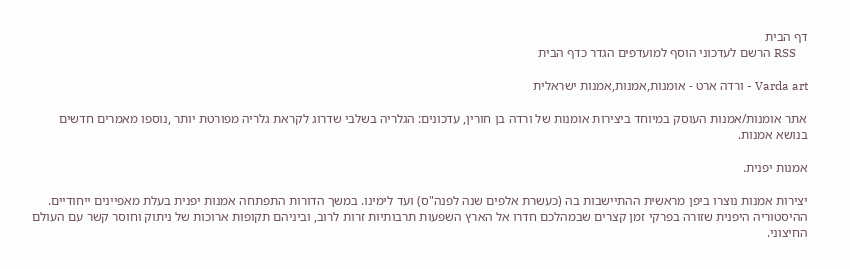דף הבית
    RSS הרשם לעדכוני הוסף למועדפים הגדר כדף הבית

Varda art - ורדה ארט - אומנות,אמנות,אמנות ישראלית

אתר אומנות/אמנות העוסק במיוחד ביצירות אומנות של ורדה בן חורין, עדכונים: הגלריה בשלבי שדרוג לקראת גלריה מפורטת יותר ,נוספו מאמרים חדשים בנושא אמנות.

אמנות יפנית.

יצירות אמנות נוצרו ביפן מראשית ההתיישבות בה (כעשרת אלפים שנה לפנה"ס) ועד לימינו. במשך הדורות התפתחה אמנות יפנית בעלת מאפיינים ייחודיים. ההיסטוריה היפנית שזורה בפרקי זמן קצרים שבמהלכם חדרו אל הארץ השפעות תרבותיות זרות לרוב, וביניהם תקופות ארוכות של ניתוק וחוסר קשר עם העולם החיצוני.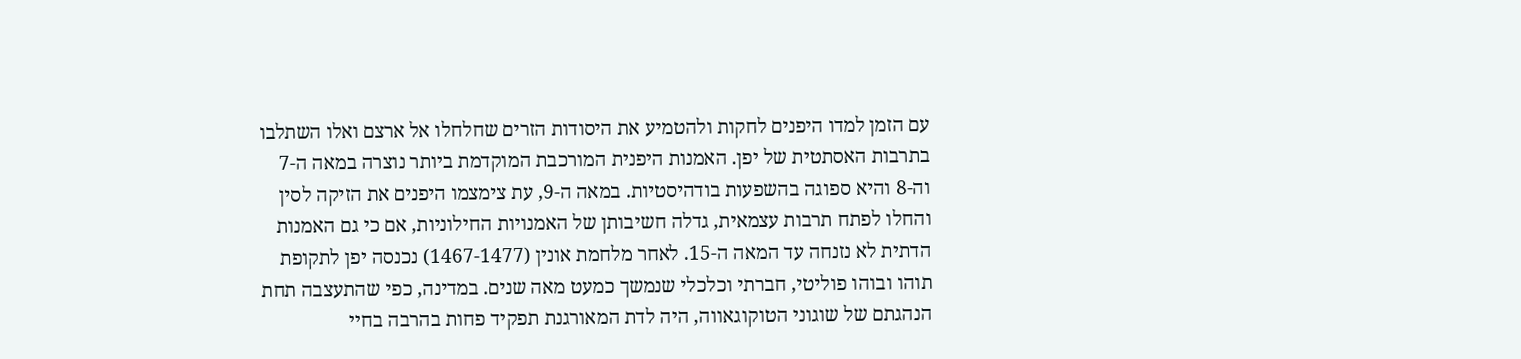עם הזמן למדו היפנים לחקות ולהטמיע את היסודות הזרים שחלחלו אל ארצם ואלו השתלבו בתרבות האסתטית של יפן. האמנות היפנית המורכבת המוקדמת ביותר נוצרה במאה ה-7 וה-8 והיא ספוגה בהשפעות בודהיסטיות. במאה ה-9, עת צימצמו היפנים את הזיקה לסין והחלו לפתח תרבות עצמאית, גדלה חשיבותן של האמנויות החילוניות, אם כי גם האמנות הדתית לא נזנחה עד המאה ה-15. לאחר מלחמת אונין (1467-1477) נכנסה יפן לתקופת תוהו ובוהו פוליטי, חברתי וכלכלי שנמשך כמעט מאה שנים. במדינה, כפי שהתעצבה תחת הנהגתם של שוגוני הטוקוגאווה, היה לדת המאורגנת תפקיד פחות בהרבה בחיי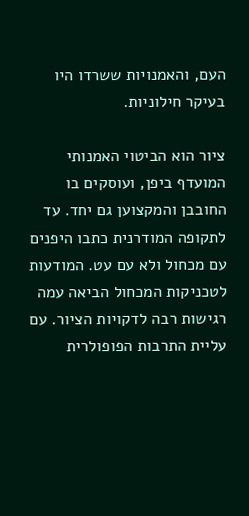העם, והאמנויות ששרדו היו בעיקר חילוניות.

ציור הוא הביטוי האמנותי המועדף ביפן, ועוסקים בו החובבן והמקצוען גם יחד. עד לתקופה המודרנית כתבו היפנים עם מכחול ולא עם עט. המודעות לטכניקות המכחול הביאה עמה רגישות רבה לדקויות הציור. עם עליית התרבות הפופולרית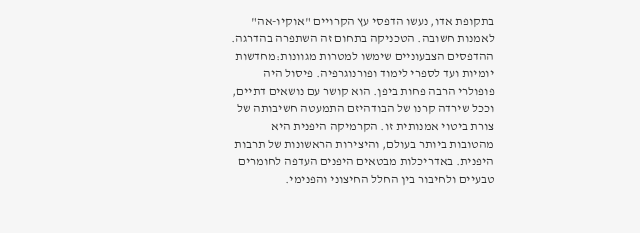בתקופת אדו, נעשו הדפסי עץ הקרויים "אוקיו-אה" לאמנות חשובה. הטכניקה בתחום זה השתפרה בהדרגה. ההדפסים הצבעוניים שימשו למטרות מגוונות:מחדשות יומיות ועד לספרי לימוד ופורנוגרפיה. פיסול היה פופולרי הרבה פחות ביפן. הוא קושר עם נושאים דתיים, וככל שירדה קרנו של הבודהיזם התמעטה חשיבותה של צורת ביטוי אמנותית זו. הקרמיקה היפנית היא מהטובות ביותר בעולם, והיצירות הראשונות של תרבות היפנית. באדריכלות מבטאים היפנים העדפה לחומרים טבעיים ולחיבור בין החלל החיצוני והפנימי.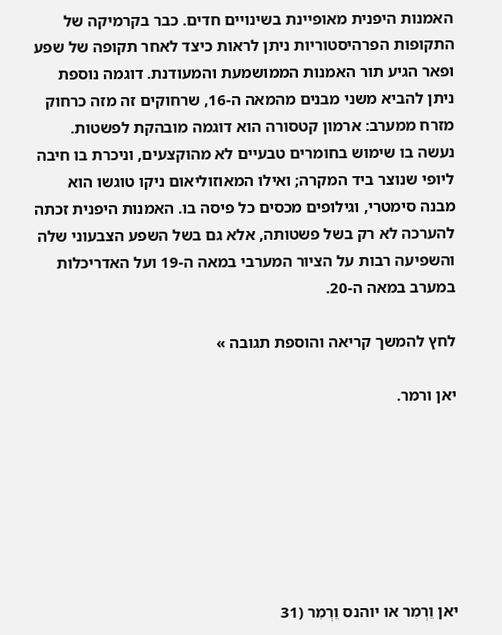האמנות היפנית מאופיינת בשינויים חדים. כבר בקרמיקה של התקופות הפרהיסטוריות ניתן לראות כיצד לאחר תקופה של שפע ופאר הגיע תור האמנות הממושמעת והמעודנת. דוגמה נוספת ניתן להביא משני מבנים מהמאה ה-16, שרחוקים זה מזה כרחוק מזרח ממערב: ארמון קטסורה הוא דוגמה מובהקת לפשטות. נעשה בו שימוש בחומרים טבעיים לא מהוקצעים, וניכרת בו חיבה ליופי שנוצר ביד המקרה; ואילו המאוזוליאום ניקו טוגשו הוא מבנה סימטרי, וגילופים מכסים כל פיסה בו. האמנות היפנית זכתה להערכה לא רק בשל פשטותה, אלא גם בשל השפע הצבעוני שלה והשפיעה רבות על הציור המערבי במאה ה-19 ועל האדריכלות במערב במאה ה-20.

לחץ להמשך קריאה והוספת תגובה »

יאן ורמר.







יאן וֵרְמִר או יוהנס וֵרְמִר (31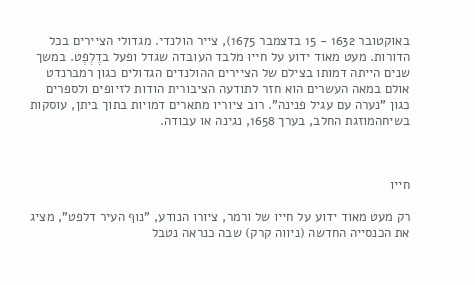באוקטובר 1632 - 15 בדצמבר 1675), צייר הולנדי. מגדולי הציירים בכל הדורות. מעט מאוד ידוע על חייו מלבד העובדה שגדל ופעל בדֶלְפְט. במשך שנים הייתה דמותו בצילם של הציירים ההולנדים הגדולים כגון רמברנדט אולם במאה העשרים הוא חזר לתודעה הציבורית הודות לזיופים ולספרים כגון "נערה עם עגיל פנינה". רוב ציוריו מתארים דמויות בתוך ביתן, עוסקות בשיחהמוזגת החלב, בערך 1658, נגינה או עבודה.



חייו

רק מעט מאוד ידוע על חייו של ורמר, ציורו הנודע, "נוף העיר דלפט", מציג את הכנסייה החדשה (ניווה קרק) שבה כנראה נטבל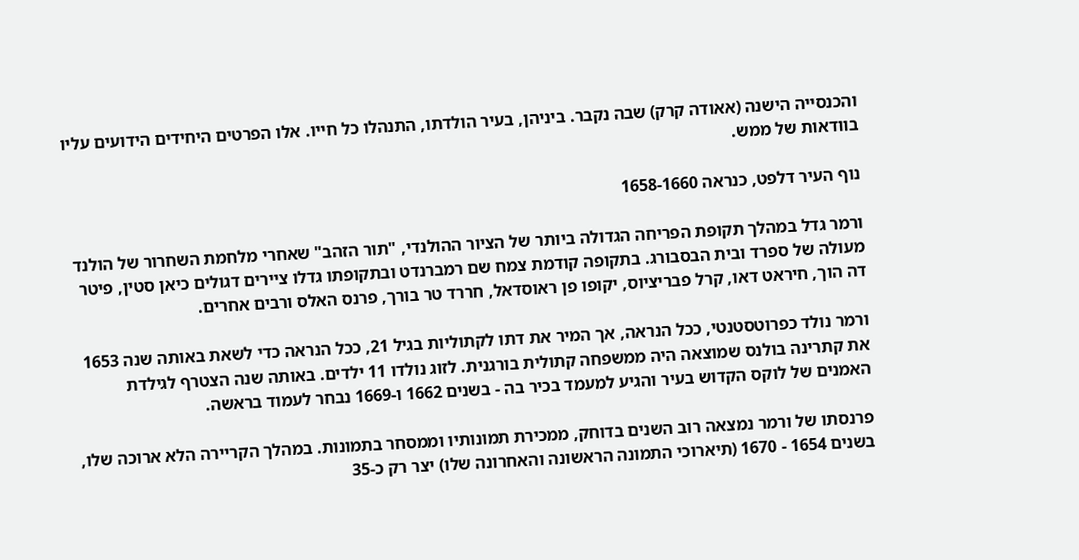והכנסייה הישנה (אאודה קרק) שבה נקבר. ביניהן, בעיר הולדתו, התנהלו כל חייו. אלו הפרטים היחידים הידועים עליו בוודאות של ממש.

נוף העיר דלפט, כנראה 1658-1660

ורמר גדל במהלך תקופת הפריחה הגדולה ביותר של הציור ההולנדי, "תור הזהב" שאחרי מלחמת השחרור של הולנד מעולה של ספרד ובית הבסבורג. בתקופה קודמת צמח שם רמברנדט ובתקופתו גדלו ציירים דגולים כיאן סטין, פיטר דה הוך, חיראט דאו, קרל פבריציוס, יקופו פן ראוסדאל, חררד טר בורך, פרנס האלס ורבים אחרים.

ורמר נולד כפרוטסטנטי, ככל הנראה, אך המיר את דתו לקתוליות בגיל 21, ככל הנראה כדי לשאת באותה שנה 1653 את קתרינה בולנס שמוצאה היה ממשפחה קתולית בורגנית. לזוג נולדו 11 ילדים. באותה שנה הצטרף לגילדת האמנים של לוקס הקדוש בעיר והגיע למעמד בכיר בה - בשנים 1662 ו-1669 נבחר לעמוד בראשה.

פרנסתו של ורמר נמצאה רוב השנים בדוחק, ממכירת תמונותיו וממסחר בתמונות. במהלך הקריירה הלא ארוכה שלו, בשנים 1654 - 1670 (תיארוכי התמונה הראשונה והאחרונה שלו) יצר רק כ-35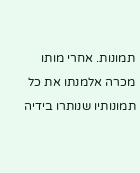תמונות. אחרי מותו מכרה אלמנתו את כל תמונותיו שנותרו בידיה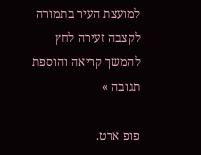למועצת העיר בתמורה לקצבה זעירה לחץ להמשך קריאה והוספת תגובה »

פופ ארט.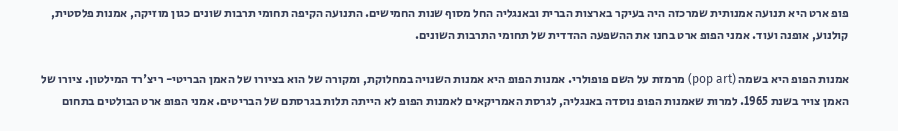פופ ארט היא תנועה אמנותית שמרכזה היה בעיקר בארצות הברית ובאנגליה החל מסוף שנות החמישים. התנועה הקיפה תחומי תרבות שונים כגון מוזיקה, אמנות פלסטית, קולנוע, אופנה ועוד. אמני הפופ ארט בחנו את ההשפעה ההדדית של תחומי התרבות השונים.

אמנות הפופ היא בשמה (pop art) מרמזת על השם פופולרי. אמנות הפופ היא אמנות השנויה במחלוקת, ומקורה של הוא בציורו של האמן הבריטי- ריצ'רד המילטון. ציורו של האמן צויר בשנת 1965. למרות שאמנות הפופ נוסדה באנגליה, לגרסת האמריקאים לאמנות הפופ לא הייתה תלות בגרסתם של הבריטים. אמני הפופ ארט הבולטים בתחום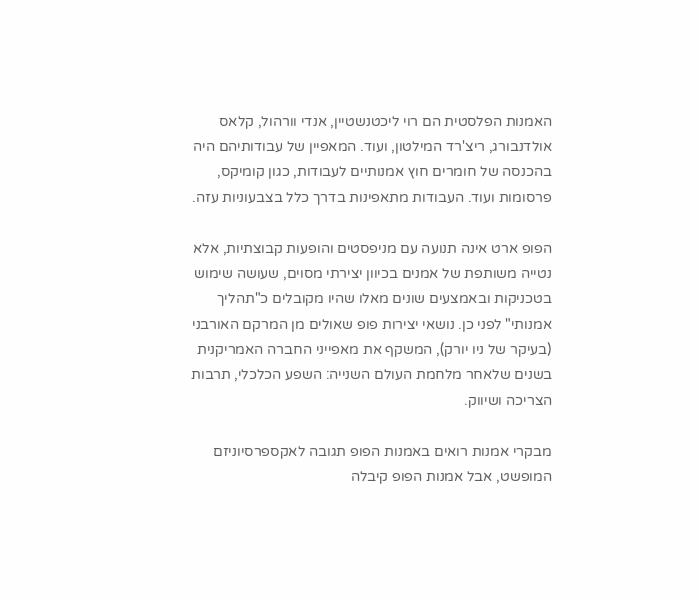האמנות הפלסטית הם רוי ליכטנשטיין, אנדי וורהול, קלאס אולדנבורג, ריצ'רד המילטון, ועוד. המאפיין של עבודותיהם היה בהכנסה של חומרים חוץ אמנותיים לעבודות, כגון קומיקס, פרסומות ועוד. העבודות מתאפינות בדרך כלל בצבעוניות עזה.

הפופ ארט אינה תנועה עם מניפסטים והופעות קבוצתיות, אלא נטייה משותפת של אמנים בכיוון יצירתי מסוים, שעושה שימוש בטכניקות ובאמצעים שונים מאלו שהיו מקובלים כ"תהליך אמנותי" לפני כן. נושאי יצירות פופ שאולים מן המרקם האורבני (בעיקר של ניו יורק), המשקף את מאפייני החברה האמריקנית בשנים שלאחר מלחמת העולם השנייה: השפע הכלכלי, תרבות הצריכה ושיווק.

מבקרי אמנות רואים באמנות הפופ תגובה לאקספרסיוניזם המופשט, אבל אמנות הפופ קיבלה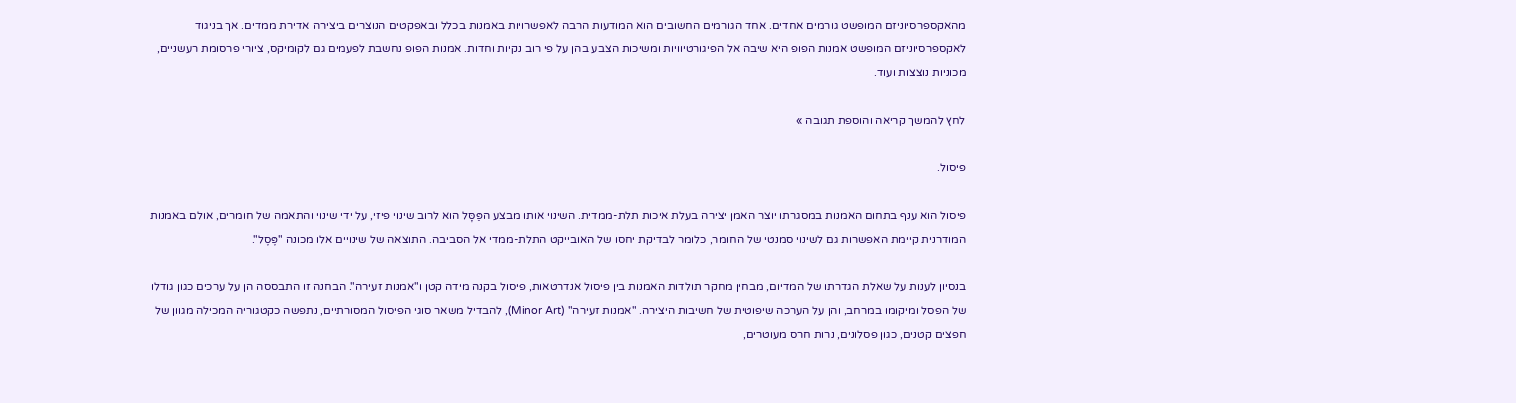מהאקספרסיוניזם המופשט גורמים אחדים. אחד הגורמים החשובים הוא המודעות הרבה לאפשרויות באמנות בכלל ובאפקטים הנוצרים ביצירה אדירת ממדים. אך בניגוד לאקספרסיוניזם המופשט אמנות הפופ היא שיבה אל הפיגורטיוויות ומשיכות הצבע בהן על פי רוב נקיות וחדות. אמנות הפופ נחשבת לפעמים גם לקומיקס, ציורי פרסומת רעשניים, מכוניות נוצצות ועוד.

לחץ להמשך קריאה והוספת תגובה »

פיסול.

פיסול הוא ענף בתחום האמנות במסגרתו יוצר האמן יצירה בעלת איכות תלת-ממדית. השינוי אותו מבצע הפַּסָּל הוא לרוב שינוי פיזי, על ידי שינוי והתאמה של חומרים, אולם באמנות המודרנית קיימת האפשרות גם לשינוי סמנטי של החומר, כלומר לבדיקת יחסו של האובייקט התלת-ממדי אל הסביבה. התוצאה של שינויים אלו מכונה "פֶּסֶל".

בנסיון לענות על שאלת הגדרתו של המדיום, מבחין מחקר תולדות האמנות בין פיסול אנדרטאות, פיסול בקנה מידה קטן ו"אמנות זעירה". הבחנה זו התבססה הן על ערכים כגון גודלו של הפסל ומיקומו במרחב, והן על הערכה שיפוטית של חשיבות היצירה. "אמנות זעירה" (Minor Art), להבדיל משאר סוגי הפיסול המסורתיים, נתפשה כקטגוריה המכילה מגוון של חפצים קטנים, כגון פסלונים, נרות חרס מעוטרים,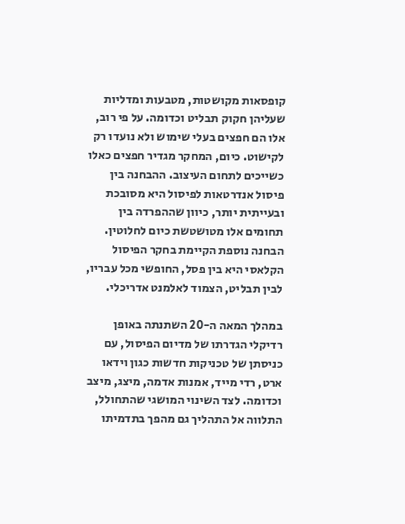קופסאות מקושטות, מטבעות ומדליות שעליהן חקוק תבליט וכדומה. על פי רוב, אלו הם חפצים בעלי שימוש ולא נועדו רק לקישוט. כיום, המחקר מגדיר חפצים כאלו כשייכים לתחום העיצוב. ההבחנה בין פיסול אנדרטאות לפיסול היא מסובכת ובעייתית יותר, כיוון שההפרדה בין תחומים אלו מטושטשת כיום לחלוטין. הבחנה נוספת הקיימת בחקר הפיסול הקלאסי היא בין פסל, החופשי מכל עבריו, לבין תבליט, הצמוד לאלמנט אדריכלי.

במהלך המאה ה-20 השתנתה באופן רדיקלי הגדרתו של מדיום הפיסול, עם כניסתן של טכניקות חדשות כגון וידאו ארט, רדי מייד, אמנות אדמה, מיצג, מיצב וכדומה. לצד השינוי המושגי שהתחולל, התלווה אל התהליך גם מהפך בתדמיתו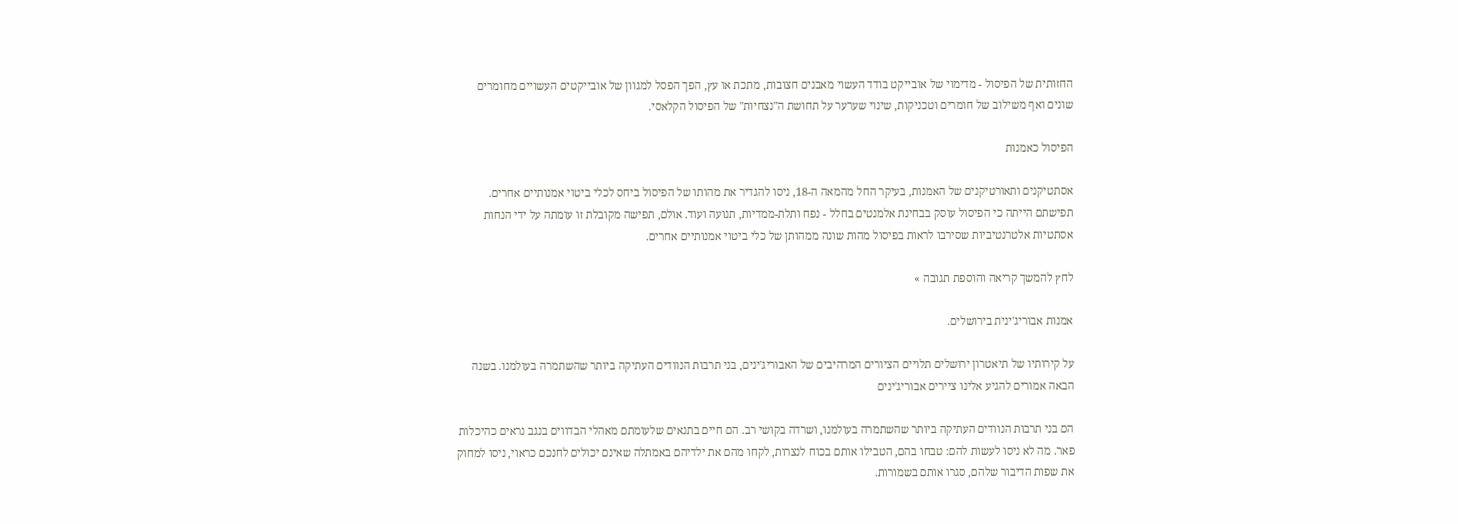החזותית של הפיסול - מדימוי של אובייקט בודד העשוי מאבנים חצובות, מתכת או עץ, הפך הפסל למגוון של אובייקטים העשויים מחומרים שונים ואף משילוב של חומרים וטכניקות, שינוי שערער על תחושת ה"נצחיות" של הפיסול הקלאסי.

הפיסול כאמנות

אסתטיקנים ותאורטיקנים של האמנות, בעיקר החל מהמאה ה-18, ניסו להגדיר את מהותו של הפיסול ביחס לכלי ביטוי אמנותיים אחרים. תפישתם הייתה כי הפיסול עוסק בבחינת אלמנטים בחלל - נפח ותלת-ממדיות, תנועה ועוד. אולם, תפישה מקובלת זו עומתה על ידי הנחות אסתטיות אלטרנטיביות שסירבו לראות בפיסול מהות שונה ממהותן של כלי ביטוי אמנותיים אחרים.

לחץ להמשך קריאה והוספת תגובה »

אמנות אבוריג'ינית בירושלים.

על קירותיו של תיאטרון ירושלים תלויים הציורים המרהיבים של האבוריג'ינים, בני תרבות הנוודים העתיקה ביותר שהשתמרה בעולמנו. בשנה הבאה אמורים להגיע אלינו ציירים אבוריג'ינים

הם בני תרבות הנוודים העתיקה ביותר שהשתמרה בעולמנו, ושרדה בקושי רב. הם חיים בתנאים שלעומתם מאהלי הבדווים בנגב נראים כהיכלות פאר. מה לא ניסו לעשות להם: טבחו בהם, הטבילו אותם בכוח לנצרות, לקחו מהם את ילדיהם באמתלה שאינם יכולים לחנכם כראוי, ניסו למחוק את שפות הדיבור שלהם, סגרו אותם בשמורות.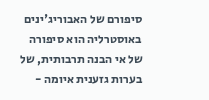סיפורם של האבוריג'ינים באוסטרליה הוא סיפורה של אי הבנה תרבותית, של בערות גזענית איומה -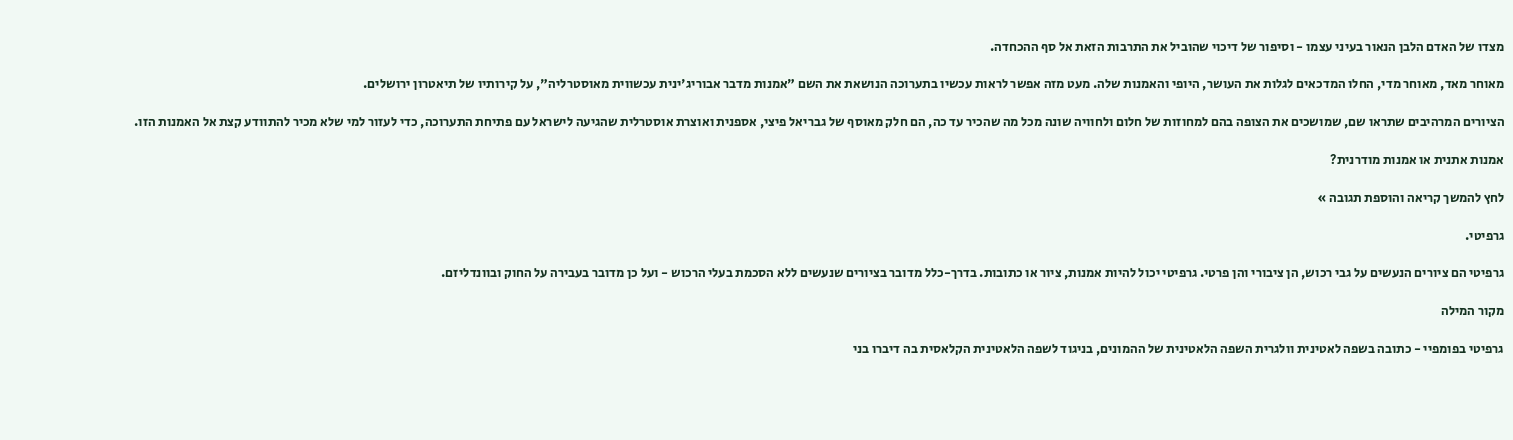מצדו של האדם הלבן הנאור בעיני עצמו - וסיפור של דיכוי שהוביל את התרבות הזאת אל סף ההכחדה.

מאוחר מאד, מאוחר מדי, החלו המדכאים לגלות את העושר, היופי והאמנות שלה. מעט מזה אפשר לראות עכשיו בתערוכה הנושאת את השם "אמנות מדבר אבוריג'ינית עכשווית מאוסטרליה", על קירותיו של תיאטרון ירושלים.

הציורים המרהיבים שתראו שם, שמושכים את הצופה בהם למחוזות של חלום ולחוויה שונה מכל מה שהכיר עד כה, הם חלק מאוסף של גבריאל פיצי, אספנית ואוצרת אוסטרלית שהגיעה לישראל עם פתיחת התערוכה, כדי לעזור למי שלא מכיר להתוודע קצת אל האמנות הזו.

אמנות אתנית או אמנות מודרנית?

לחץ להמשך קריאה והוספת תגובה »

גרפיטי.

גרפיטי הם ציורים הנעשים על גבי רכוש, הן ציבורי והן פרטי. גרפיטי יכול להיות אמנות, ציור או כתובות. בדרך-כלל מדובר בציורים שנעשים ללא הסכמת בעלי הרכוש - ועל כן מדובר בעבירה על החוק ובוונדליזם.

מקור המילה

גרפיטי בפומפיי - כתובה בשפה לאטינית וולגרית השפה הלאטינית של ההמונים, בניגוד לשפה הלאטינית הקלאסית בה דיברו בני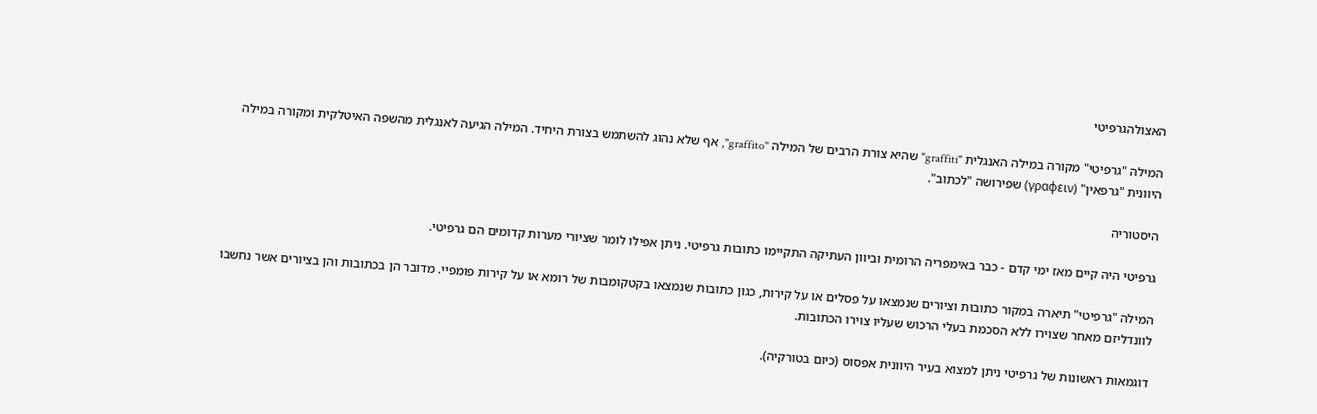האצולהגרפיטי

המילה "גרפיטי" מקורה במילה האנגלית "graffiti" שהיא צורת הרבים של המילה "graffito", אף שלא נהוג להשתמש בצורת היחיד. המילה הגיעה לאנגלית מהשפה האיטלקית ומקורה במילה היוונית "גרפאין" (γραφειν) שפירושה "לכתוב".

היסטוריה

גרפיטי היה קיים מאז ימי קדם - כבר באימפריה הרומית וביוון העתיקה התקיימו כתובות גרפיטי. ניתן אפילו לומר שציורי מערות קדומים הם גרפיטי.

המילה "גרפיטי" תיארה במקור כתובות וציורים שנמצאו על פסלים או על קירות, כגון כתובות שנמצאו בקטקומבות של רומא או על קירות פומפיי. מדובר הן בכתובות והן בציורים אשר נחשבו לוונדליזם מאחר שצוירו ללא הסכמת בעלי הרכוש שעליו צוירו הכתובות.

דוגמאות ראשונות של גרפיטי ניתן למצוא בעיר היוונית אפסוס (כיום בטורקיה).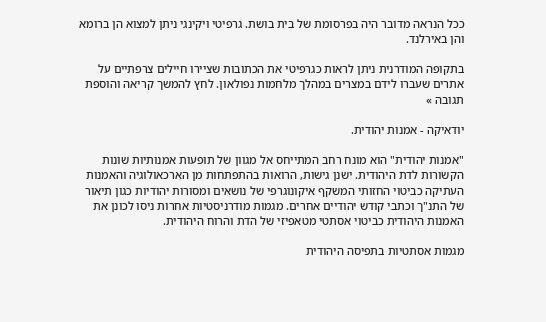ככל הנראה מדובר היה בפרסומת של בית בושת. גרפיטי ויקינגי ניתן למצוא הן ברומא והן באירלנד.

בתקופה המודרנית ניתן לראות כגרפיטי את הכתובות שציירו חיילים צרפתיים על אתרים שעברו לידם במצרים במהלך מלחמות נפולאון. לחץ להמשך קריאה והוספת תגובה »

יודאיקה - אמנות יהודית.

"אמנות יהודית" הוא מונח רחב המתייחס אל מגוון של תופעות אמנותיות שונות הקשורות לדת היהודית. ישנן גישות, הרואות בהתפתחות מן הארכאולוגיה והאמנות העתיקה כביטוי החזותי המשקף איקונוגרפי של נושאים ומסורות יהודיות כגון תיאור של התנ"ך וכתבי קודש יהודיים אחרים. מגמות מודרניסטיות אחרות ניסו לכונן את האמנות היהודית כביטוי אסתטי מטאפיזי של הדת והרוח היהודית.

מגמות אסתטיות בתפיסה היהודית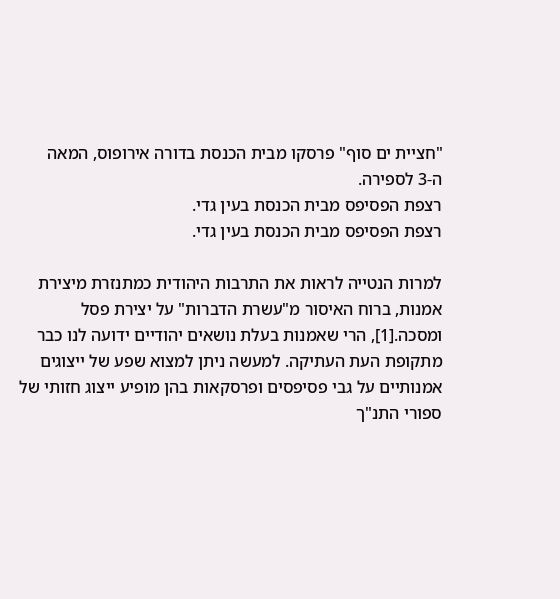"חציית ים סוף" פרסקו מבית הכנסת בדורה אירופוס, המאה ה-3 לספירה.
רצפת הפסיפס מבית הכנסת בעין גדי.
רצפת הפסיפס מבית הכנסת בעין גדי.

למרות הנטייה לראות את התרבות היהודית כמתנזרת מיצירת אמנות, ברוח האיסור מ"עשרת הדברות" על יצירת פסל ומסכה.[1], הרי שאמנות בעלת נושאים יהודיים ידועה לנו כבר מתקופת העת העתיקה. למעשה ניתן למצוא שפע של ייצוגים אמנותיים על גבי פסיפסים ופרסקאות בהן מופיע ייצוג חזותי של ספורי התנ"ך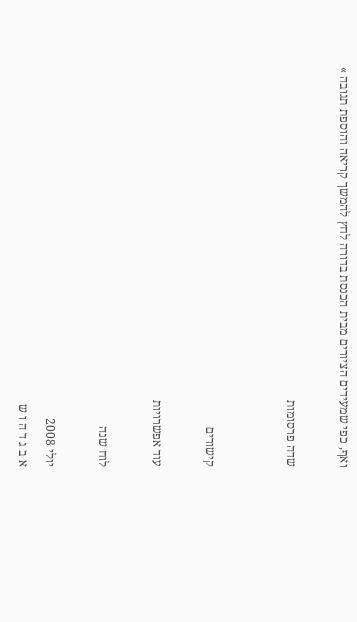ואף, כפי שמעידים הציורים מבית הכנסת בדורה לחץ להמשך קריאה והוספת תגובה »

שדה פרסומות


קישורים

עוד אפשרויות

לוח שנה

יולי 2008
א ב ג ד ה ו ש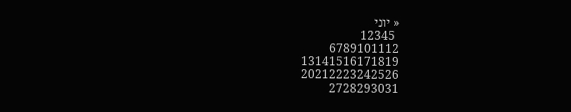« יוני
 12345
6789101112
13141516171819
20212223242526
2728293031